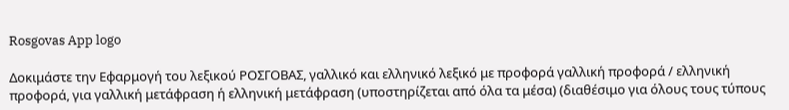Rosgovas App logo

Δοκιμάστε την Εφαρμογή του λεξικού ΡΟΣΓΟΒΑΣ, γαλλικό και ελληνικό λεξικό με προφορά γαλλική προφορά / ελληνική προφορά, για γαλλική μετάφραση ή ελληνική μετάφραση (υποστηρίζεται από όλα τα μέσα) (διαθέσιμο για όλους τους τύπους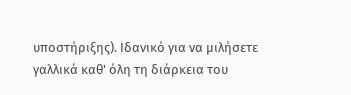υποστήριξης). Ιδανικό για να μιλήσετε γαλλικά καθ' όλη τη διάρκεια του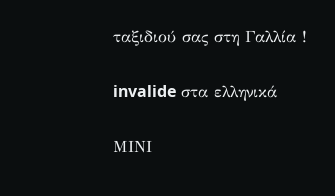ταξιδιού σας στη Γαλλία !

invalide στα ελληνικά

ΜΙΝΙ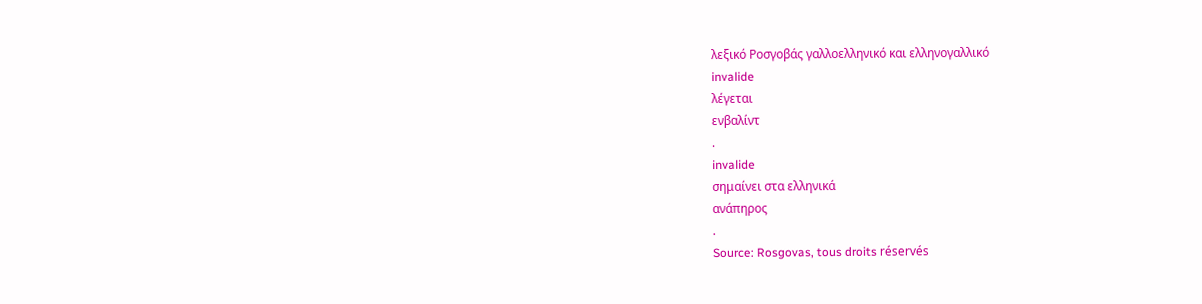λεξικό Ροσγοβάς γαλλοελληνικό και ελληνογαλλικό
invalide
λέγεται
ενβαλίντ
.
invalide
σημαίνει στα ελληνικά
ανάπηρος
.
Source: Rosgovas, tous droits réservés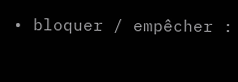• bloquer / empêcher :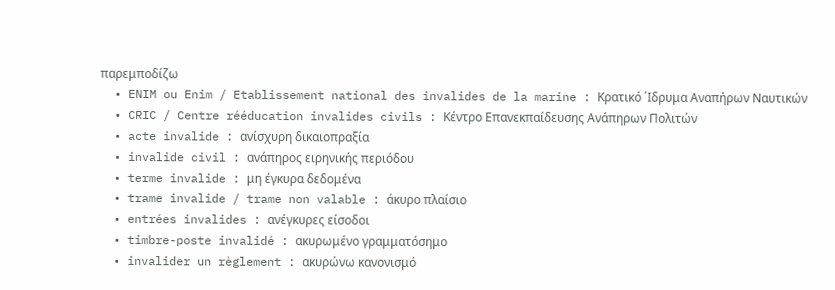παρεμποδίζω
  • ENIM ou Enim / Etablissement national des invalides de la marine : Κρατικό ΄Ιδρυμα Αναπήρων Ναυτικών
  • CRIC / Centre rééducation invalides civils : Κέντρο Επανεκπαίδευσης Ανάπηρων Πολιτών
  • acte invalide : ανίσχυρη δικαιοπραξία
  • invalide civil : ανάπηρος ειρηνικής περιόδου
  • terme invalide : μη έγκυρα δεδομένα
  • trame invalide / trame non valable : άκυρο πλαίσιο
  • entrées invalides : ανέγκυρες είσοδοι
  • timbre-poste invalidé : ακυρωμένο γραμματόσημο
  • invalider un règlement : ακυρώνω κανονισμό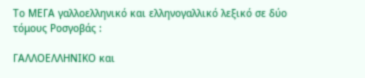Το ΜΕΓΑ γαλλοελληνικό και ελληνογαλλικό λεξικό σε δύο τόμους Ροσγοβάς :

ΓΑΛΛΟΕΛΛΗΝΙΚΟ και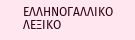ΕΛΛΗΝΟΓΑΛΛΙΚΟ ΛΕΞΙΚΟ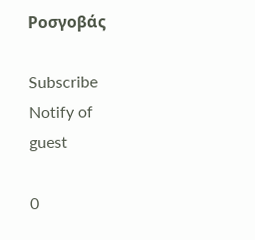Ροσγοβάς

Subscribe
Notify of
guest

0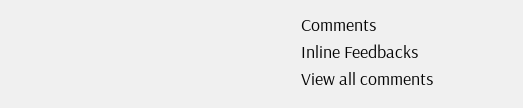Comments
Inline Feedbacks
View all comments